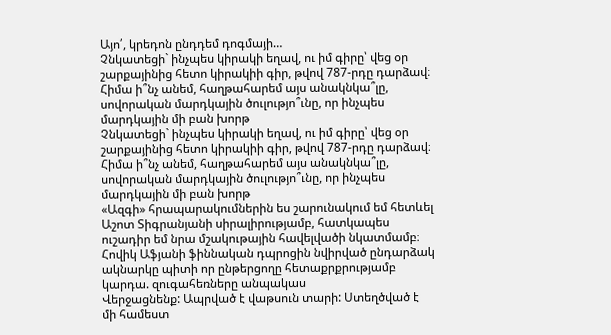Այո՛, կրեդոն ընդդեմ դոգմայի…
Չնկատեցի` ինչպես կիրակի եղավ, ու իմ գիրը՝ վեց օր շարքայինից հետո կիրակիի գիր, թվով 787-րդը դարձավ։ Հիմա ի՞նչ անեմ, հաղթահարեմ այս անակնկա՞լը, սովորական մարդկային ծուլությո՞ւնը, որ ինչպես մարդկային մի բան խորթ
Չնկատեցի` ինչպես կիրակի եղավ, ու իմ գիրը՝ վեց օր շարքայինից հետո կիրակիի գիր, թվով 787-րդը դարձավ։ Հիմա ի՞նչ անեմ, հաղթահարեմ այս անակնկա՞լը, սովորական մարդկային ծուլությո՞ւնը, որ ինչպես մարդկային մի բան խորթ
«Ազգի» հրապարակումներին ես շարունակում եմ հետևել Աշոտ Տիգրանյանի սիրալիրությամբ, հատկապես ուշադիր եմ նրա մշակութային հավելվածի նկատմամբ։ Հովիկ Աֆյանի ֆիննական դպրոցին նվիրված ընդարձակ ակնարկը պիտի որ ընթերցողը հետաքրքրությամբ կարդա. զուգահեռները անպակաս
Վերջացնենք: Ապրված է վաթսուն տարի: Ստեղծված է մի համեստ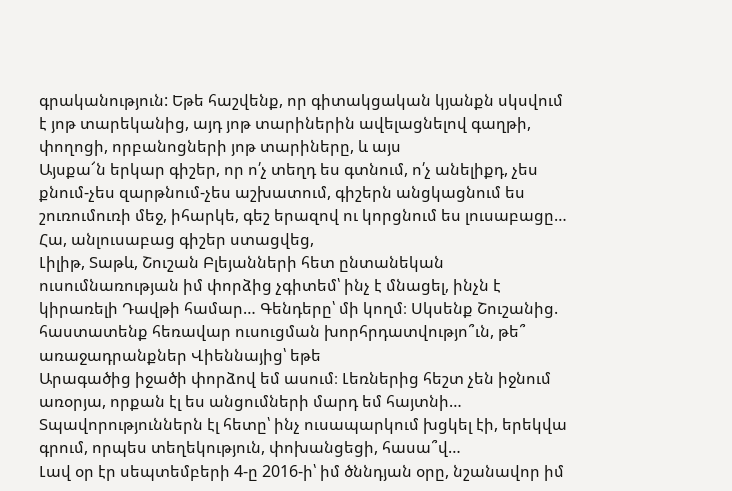գրականություն: Եթե հաշվենք, որ գիտակցական կյանքն սկսվում է յոթ տարեկանից, այդ յոթ տարիներին ավելացնելով գաղթի, փողոցի, որբանոցների յոթ տարիները, և այս
Այսքա՜ն երկար գիշեր, որ ո՛չ տեղդ ես գտնում, ո՛չ անելիքդ, չես քնում-չես զարթնում-չես աշխատում, գիշերն անցկացնում ես շուռումուռի մեջ, իհարկե, գեշ երազով ու կորցնում ես լուսաբացը… Հա, անլուսաբաց գիշեր ստացվեց,
Լիլիթ, Տաթև, Շուշան Բլեյանների հետ ընտանեկան ուսումնառության իմ փորձից չգիտեմ՝ ինչ է մնացել, ինչն է կիրառելի Դավթի համար… Գենդերը՝ մի կողմ։ Սկսենք Շուշանից. հաստատենք հեռավար ուսուցման խորհրդատվությո՞ւն, թե՞ առաջադրանքներ Վիեննայից՝ եթե
Արագածից իջածի փորձով եմ ասում։ Լեռներից հեշտ չեն իջնում առօրյա, որքան էլ ես անցումների մարդ եմ հայտնի… Տպավորություններն էլ հետը՝ ինչ ուսապարկում խցկել էի, երեկվա գրում, որպես տեղեկություն, փոխանցեցի, հասա՞վ…
Լավ օր էր սեպտեմբերի 4-ը 2016-ի՝ իմ ծննդյան օրը, նշանավոր իմ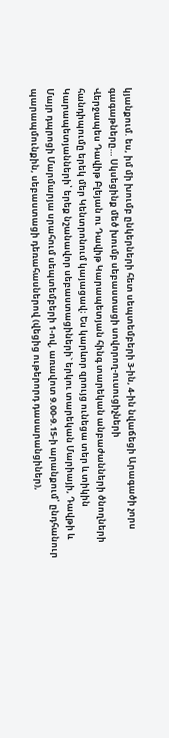կյանքում. ես, իմ մի խումբ ընկերների հետ սեպտեմբերի 3-ին, 4-ին նվաճեցի Արագածի չորս գագաթները… Սկսեցինք մեծ խումբ սեբաստացի սովորող-ուսուցիչների
Վերջապես Դավիթ Բլեյան ու Դավիթ Կարապետյան հինգ տարեկան անբաժանների ծնողների հանդիպումը երեկ մեր Կենտրոնում կայացավ։ Ես կարևոր զրույց ունեցա տեր և տիկին Կարապետյանների՝ երեք նշանավոր սեբաստացիների` երկու տարեկան Մարիայի, Դավթի և
Մայր դպրոցի Մարմարյա սրահում սեպտեմբերի 1-ով, առավոտ 9.00-9.15-ի արանքում՝ ընդհանուր պարապմունքին, սեբաստացի դեռահասներով (վեցից ութերորդ դասարանցիներ),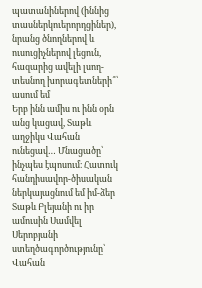պատանիներով (իննից տասներկուերորդցիներ), նրանց ծնողներով և ուսուցիչներով լեցուն, հազարից ավելի լսող-տեսնող խորագետների՞՝ ասում եմ
Երբ ինն ամիս ու ինն օրն անց կացավ, Տաթև աղջիկս Վահան ունեցավ… Մնացածը՝ ինչպես էպոսում։ Հատուկ հանդիսավոր-ծիսական ներկայացնում եմ իմ-ձեր Տաթև Բլեյանի ու իր ամուսին Սամվել Սերոբյանի ստեղծագործությունը՝ Վահան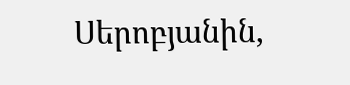Սերոբյանին,